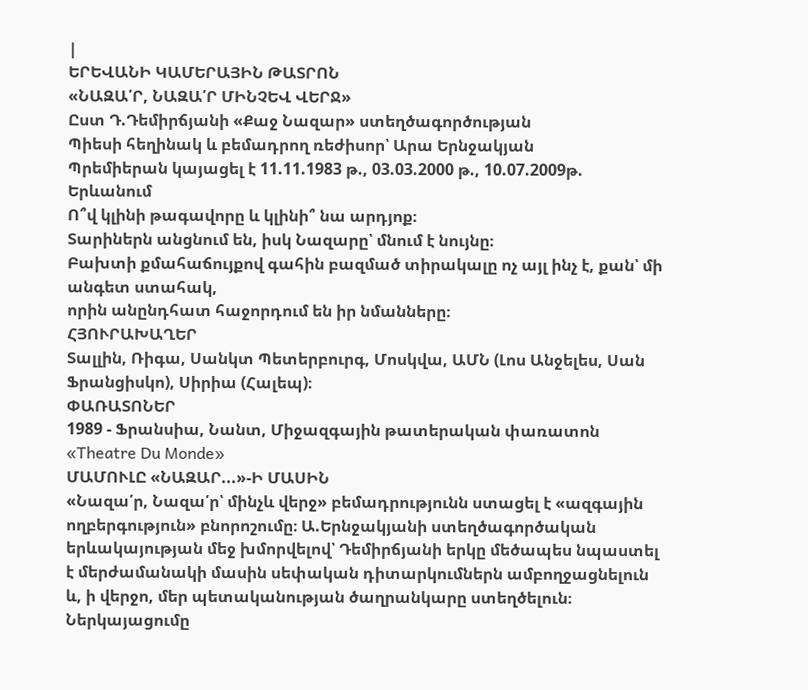|
ԵՐԵՎԱՆԻ ԿԱՄԵՐԱՅԻՆ ԹԱՏՐՈՆ
«ՆԱԶԱ՛Ր, ՆԱԶԱ՛Ր ՄԻՆՉԵՎ ՎԵՐՋ»
Ըստ Դ.Դեմիրճյանի «Քաջ Նազար» ստեղծագործության
Պիեսի հեղինակ և բեմադրող ռեժիսոր՝ Արա Երնջակյան
Պրեմիերան կայացել է 11.11.1983 թ., 03.03.2000 թ., 10.07.2009թ. Երևանում
Ո՞վ կլինի թագավորը և կլինի՞ նա արդյոք։
Տարիներն անցնում են, իսկ Նազարը՝ մնում է նույնը։
Բախտի քմահաճույքով գահին բազմած տիրակալը ոչ այլ ինչ է, քան՝ մի անգետ ստահակ,
որին անընդհատ հաջորդում են իր նմանները։
ՀՅՈՒՐԱԽԱՂԵՐ
Տալլին, Ռիգա, Սանկտ Պետերբուրգ, Մոսկվա, ԱՄՆ (Լոս Անջելես, Սան Ֆրանցիսկո), Սիրիա (Հալեպ)։
ՓԱՌԱՏՈՆԵՐ
1989 - Ֆրանսիա, Նանտ, Միջազգային թատերական փառատոն «Theatre Du Monde»
ՄԱՄՈՒԼԸ «ՆԱԶԱՐ...»-Ի ՄԱՍԻՆ
«Նազա՛ր, Նազա՛ր՝ մինչև վերջ» բեմադրությունն ստացել է «ազգային ողբերգություն» բնորոշումը։ Ա.Երնջակյանի ստեղծագործական երևակայության մեջ խմորվելով՝ Դեմիրճյանի երկը մեծապես նպաստել է մերժամանակի մասին սեփական դիտարկումներն ամբողջացնելուն և, ի վերջո, մեր պետականության ծաղրանկարը ստեղծելուն։
Ներկայացումը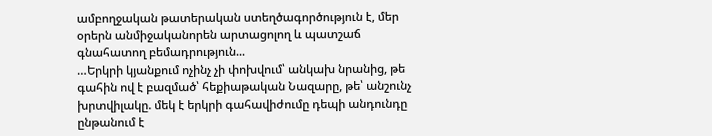ամբողջական թատերական ստեղծագործություն է, մեր օրերն անմիջականորեն արտացոլող և պատշաճ գնահատող բեմադրություն...
…Երկրի կյանքում ոչինչ չի փոխվում՝ անկախ նրանից, թե գահին ով է բազմած՝ հեքիաթական Նազարը, թե՝ անշունչ խրտվիլակը. մեկ է երկրի գահավիժումը դեպի անդունդը ընթանում է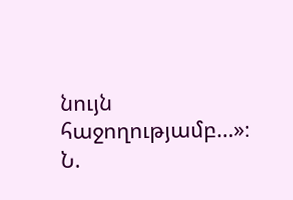նույն հաջողությամբ…»։
Ն.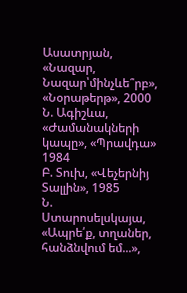Ասատրյան, «Նազար, Նազար՝մինչևե՞րբ», «Նօրաթերթ», 2000
Ն. Ագիշևա, «Ժամանակների կապը», «Պրավդա» 1984
Բ. Տուխ, «Վեչերնիյ Տալլին», 1985
Ն. Ստարոսելսկայա, «Ապրե՛ք, տղաներ, հանձնվում եմ...»,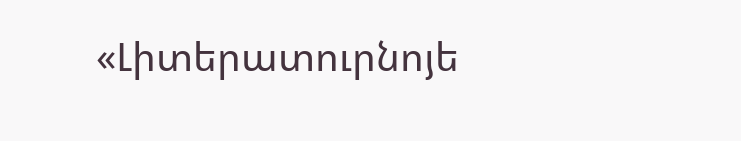«Լիտերատուրնոյե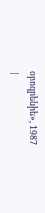օբոզրենիե», 1987
|